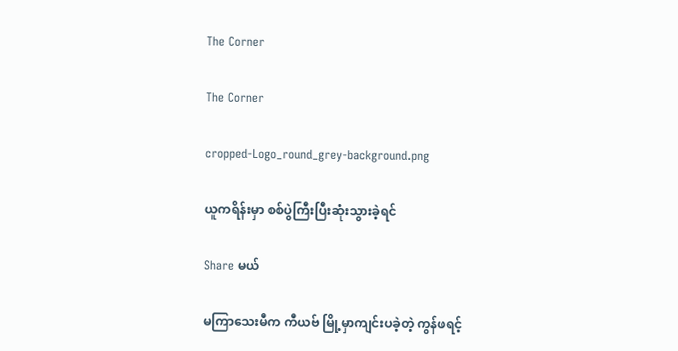The Corner

The Corner

cropped-Logo_round_grey-background.png

ယူကရိန်းမှာ စစ်ပွဲကြီးပြီးဆုံးသွားခဲ့ရင်

Share မယ်

မကြာသေးမီက ကီယဗ် မြို့မှာကျင်းပခဲ့တဲ့ ကွန်ဖရင့်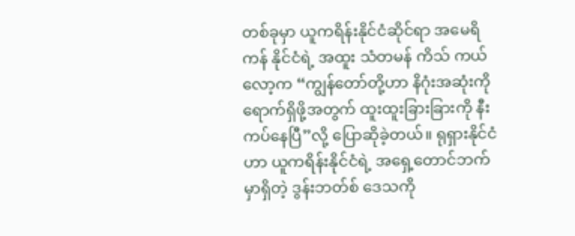တစ်ခုမှာ ယူကရိန်းနိုင်ငံဆိုင်ရာ အမေရိကန် နိုင်ငံရဲ့ အထူး သံတမန် ကိသ် ကယ်လော့က “ကျွန်တော်တို့ဟာ နိဂုံးအဆုံးကို ရောက်ရှိဖို့အတွက် ထူးထူးခြားခြားကို နီးကပ်နေပြီ”လို့ ပြောဆိုခဲ့တယ်။ ရုရှားနိုင်ငံဟာ ယူကရိန်းနိုင်ငံရဲ့ အရှေ့တောင်ဘက်မှာရှိတဲ့ ဒွန်းဘတ်စ် ဒေသကို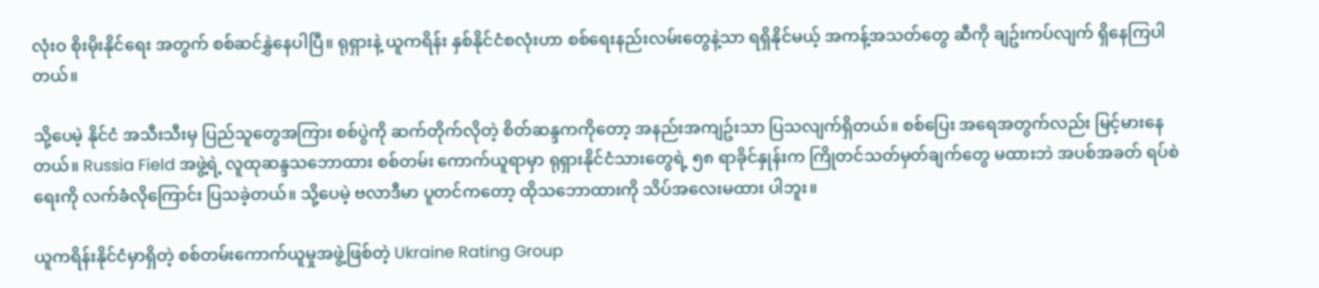လုံးဝ စိုးမိုးနိုင်ရေး အတွက် စစ်ဆင်နွှဲနေပါပြီ။ ရုရှားနဲ့ ယူကရိန်း နှစ်နိုင်ငံစလုံးဟာ စစ်ရေးနည်းလမ်းတွေနဲ့သာ ရရှိနိုင်မယ့် အကန့်အသတ်တွေ ဆီကို ချဥ်းကပ်လျက် ရှိနေကြပါတယ်။

သို့ပေမဲ့ နိုင်ငံ အသီးသီးမှ ပြည်သူတွေအကြား စစ်ပွဲကို ဆက်တိုက်လိုတဲ့ စိတ်ဆန္ဒကကိုတော့ အနည်းအကျဥ်းသာ ပြသလျက်ရှိတယ်။ စစ်ပြေး အရေအတွက်လည်း မြင့်မားနေတယ်။ Russia Field အဖွဲ့ရဲ့ လူထုဆန္ဒသဘောထား စစ်တမ်း ကောက်ယူရာမှာ ရုရှားနိုင်ငံသားတွေရဲ့ ၅၈ ရာခိုင်နှုန်းက ကြိုတင်သတ်မှတ်ချက်တွေ မထားဘဲ အပစ်အခတ် ရပ်စဲရေးကို လက်ခံလိုကြောင်း ပြသခဲ့တယ်။ သို့ပေမဲ့ ဗလာဒီမာ ပူတင်ကတော့ ထိုသဘောထားကို သိပ်အလေးမထား ပါဘူး။

ယူကရိန်းနိုင်ငံမှာရှိတဲ့ စစ်တမ်းကောက်ယူမှုအဖွဲ့ဖြစ်တဲ့ Ukraine Rating Group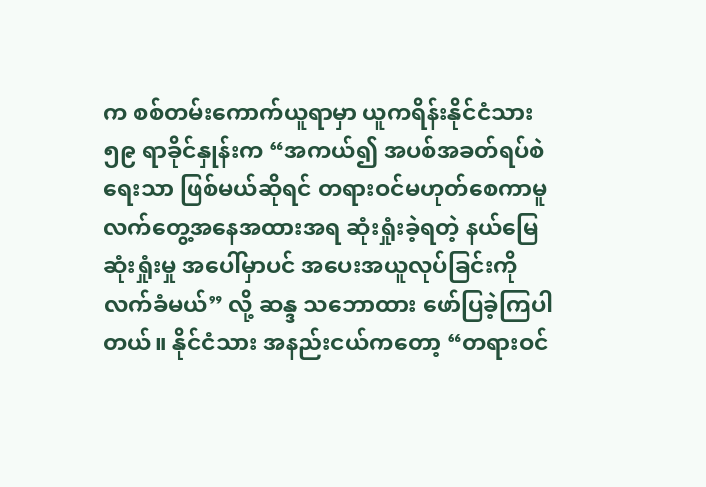က စစ်တမ်းကောက်ယူရာမှာ ယူကရိန်းနိုင်ငံသား ၅၉ ရာခိုင်နှုန်းက “အကယ်၍ အပစ်အခတ်ရပ်စဲရေးသာ ဖြစ်မယ်ဆိုရင် တရားဝင်မဟုတ်စေကာမူ လက်တွေ့အနေအထားအရ ဆုံးရှုံးခဲ့ရတဲ့ နယ်မြေဆုံးရှုံးမှု အပေါ်မှာပင် အပေးအယူလုပ်ခြင်းကို လက်ခံမယ်” လို့ ဆန္ဒ သဘောထား ဖော်ပြခဲ့ကြပါတယ်။ နိုင်ငံသား အနည်းငယ်ကတော့ “တရားဝင်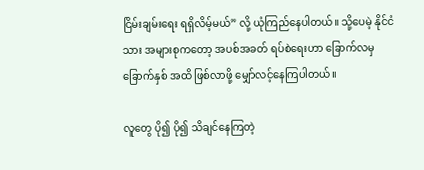ငြိမ်းချမ်းရေး ရရှိလိမ့်မယ်” လို့ ယုံကြည်နေပါတယ်။ သို့ပေမဲ့ နိုင်ငံသား အများစုကတော့ အပစ်အခတ် ရပ်စဲရေးဟာ ခြောက်လမှ ခြောက်နှစ် အထိ ဖြစ်လာဖို့ မျှော်လင့်နေကြပါတယ်။

လူတွေ ပို၍ ပို၍ သိချင်နေကြတဲ့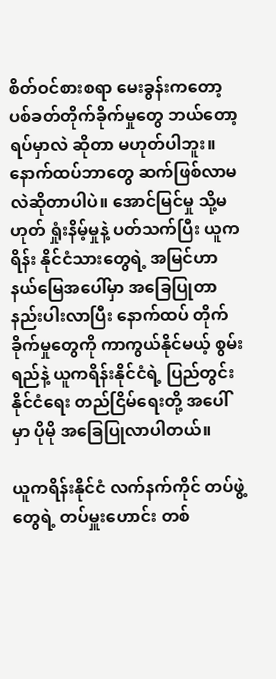စိတ်ဝင်စားစရာ မေးခွန်းကတော့ ပစ်ခတ်တိုက်ခိုက်မှုတွေ ဘယ်တော့ရပ်မှာလဲ ဆိုတာ မဟုတ်ပါဘူး။ နောက်ထပ်ဘာတွေ ဆက်ဖြစ်လာမလဲဆိုတာပါပဲ။ အောင်မြင်မှု သို့မဟုတ် ရှုံးနိမ့်မှုနဲ့ ပတ်သက်ပြီး ယူကရိန်း နိုင်ငံသားတွေရဲ့ အမြင်ဟာ နယ်မြေအပေါ်မှာ အခြေပြုတာ နည်းပါးလာပြီး နောက်ထပ် တိုက်ခိုက်မှုတွေကို ကာကွယ်နိုင်မယ့် စွမ်းရည်နဲ့ ယူကရိန်းနိုင်ငံရဲ့ ပြည်တွင်း နိုင်ငံရေး တည်ငြိမ်ရေးတို့ အပေါ်မှာ ပိုမို အခြေပြုလာပါတယ်။

ယူကရိန်းနိုင်ငံ လက်နက်ကိုင် တပ်ဖွဲ့တွေရဲ့ တပ်မှူးဟောင်း တစ်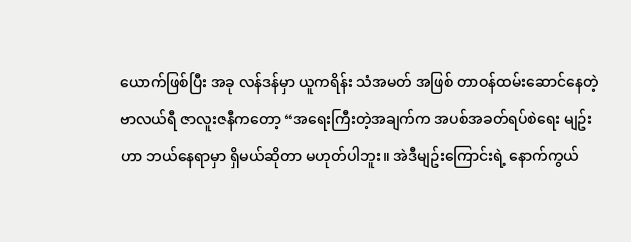ယောက်ဖြစ်ပြီး အခု လန်ဒန်မှာ ယူကရိန်း သံအမတ် အဖြစ် တာဝန်ထမ်းဆောင်နေတဲ့ ဗာလယ်ရီ ဇာလူးဇနီကတော့ “အရေးကြီးတဲ့အချက်က အပစ်အခတ်ရပ်စဲရေး မျဥ်းဟာ ဘယ်နေရာမှာ ရှိမယ်ဆိုတာ မဟုတ်ပါဘူး။ အဲဒီမျဥ်းကြောင်းရဲ့ နောက်ကွယ်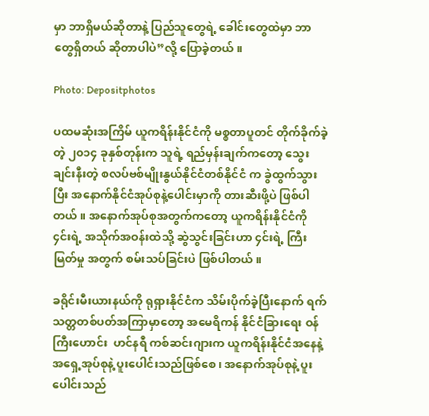မှာ ဘာရှိမယ်ဆိုတာနဲ့ ပြည်သူတွေရဲ့ ခေါင်းတွေထဲမှာ ဘာတွေရှိတယ် ဆိုတာပါပဲ”လို့ ပြောခဲ့တယ်။

Photo: Depositphotos

ပထမဆုံးအကြိမ် ယူကရိန်းနိုင်ငံကို မစ္စတာပူတင် တိုက်ခိုက်ခဲ့တဲ့ ၂၀၁၄ ခုနှစ်တုန်းက သူရဲ့ ရည်မှန်းချက်ကတော့ သွေးချင်းနီးတဲ့ စလပ်ဗစ်မျိုးနွယ်နိုင်ငံတစ်နိုင်ငံ က ခွဲထွက်သွားပြီး အနောက်နိုင်ငံအုပ်စုနဲ့ပေါင်းမှာကို တားဆီးဖို့ပဲ ဖြစ်ပါတယ်။ အနောက်အုပ်စုအတွက်ကတော့ ယူကရိန်းနိုင်ငံကို ၄င်းရဲ့ အသိုက်အဝန်းထဲသို့ ဆွဲသွင်းခြင်းဟာ ၄င်းရဲ့ ကြီးမြတ်မှု အတွက် စမ်းသပ်ခြင်းပဲ ဖြစ်ပါတယ်။

ခရိုင်းမီးယားနယ်ကို ရုရှားနိုင်ငံက သိမ်းပိုက်ခဲ့ပြီးနောက် ရက်သတ္တတစ်ပတ်အကြာမှာတော့ အမေရိကန် နိုင်ငံခြားရေး ဝန်ကြီးဟောင်း  ဟင်နရီ ကစ်ဆင်းဂျားက ယူကရိန်းနိုင်ငံအနေနဲ့ အရှေ့အုပ်စုနဲ့ ပူးပေါင်းသည်ဖြစ်စေ၊ အနောက်အုပ်စုနဲ့ ပူးပေါင်းသည်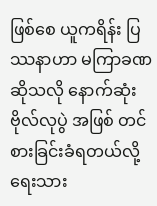ဖြစ်စေ ယူကရိန်း ပြဿနာဟာ မကြာခဏဆိုသလို နောက်ဆုံးဗိုလ်လုပွဲ အဖြစ် တင်စားခြင်းခံရတယ်လို့ ရေးသား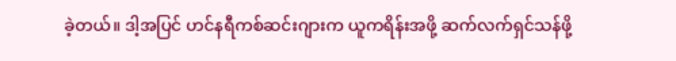ခဲ့တယ်။ ဒါ့အပြင် ဟင်နရီကစ်ဆင်းဂျားက ယူကရိန်းအဖို့ ဆက်လက်ရှင်သန်ဖို့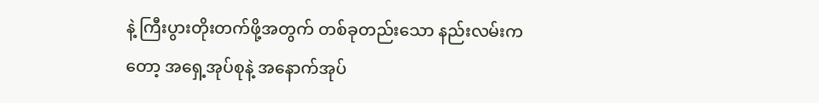နဲ့ ကြီးပွားတိုးတက်ဖို့အတွက် တစ်ခုတည်းသော နည်းလမ်းကတော့ အရှေ့အုပ်စုနဲ့ အနောက်အုပ်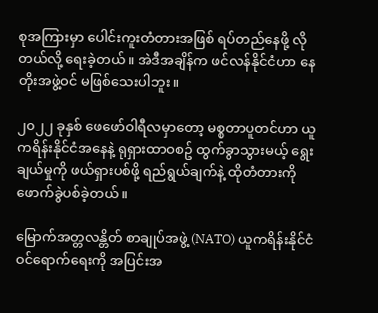စုအကြားမှာ ပေါင်းကူးတံတားအဖြစ် ရပ်တည်နေဖို့ လိုတယ်လို့ ရေးခဲ့တယ်။ အဲဒီအချိန်က ဖင်လန်နိုင်ငံဟာ နေတိုးအဖွဲ့ဝင် မဖြစ်သေးပါဘူး။

၂၀၂၂ ခုနှစ် ဖေဖော်ဝါရီလမှာတော့ မစ္စတာပူတင်ဟာ ယူကရိန်းနိုင်ငံအနေနဲ့ ရုရှားထာဝစဥ် ထွက်ခွာသွားမယ့် ရွေးချယ်မှုကို ဖယ်ရှားပစ်ဖို့ ရည်ရွယ်ချက်နဲ့ ထိုတံတားကို ဖောက်ခွဲပစ်ခဲ့တယ်။

မြောက်အတ္တလန္တိတ် စာချုပ်အဖွဲ့ (NATO) ယူကရိန်းနိုင်ငံဝင်ရောက်ရေးကို အပြင်းအ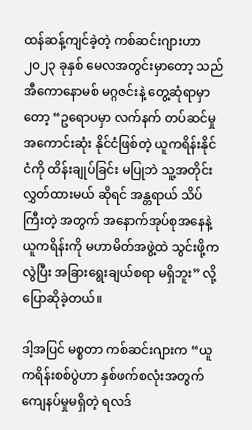ထန်ဆန့်ကျင်ခဲ့တဲ့ ကစ်ဆင်းဂျားဟာ ၂၀၂၃ ခုနှစ် မေလအတွင်းမှာတော့ သည် အီကောနောမစ် မဂ္ဂဇင်းနဲ့ တွေ့ဆုံရာမှာတော့ “ဥရောပမှာ လက်နက် တပ်ဆင်မှု အကောင်းဆုံး နိုင်ငံဖြစ်တဲ့ ယူကရိန်းနိုင်ငံကို ထိန်းချုပ်ခြင်း မပြုဘဲ သူ့အတိုင်း လွှတ်ထားမယ် ဆိုရင် အန္တရာယ် သိပ်ကြီးတဲ့ အတွက် အနောက်အုပ်စုအနေနဲ့ ယူကရိန်းကို မဟာမိတ်အဖွဲ့ထဲ သွင်းဖို့ကလွဲပြီး အခြားရွေးချယ်စရာ မရှိဘူး” လို့ ပြောဆိုခဲ့တယ်။

ဒါ့အပြင် မစ္စတာ ကစ်ဆင်းဂျားက “ယူကရိန်းစစ်ပွဲဟာ နှစ်ဖက်စလုံးအတွက် ကျေနပ်မှုမရှိတဲ့ ရလဒ်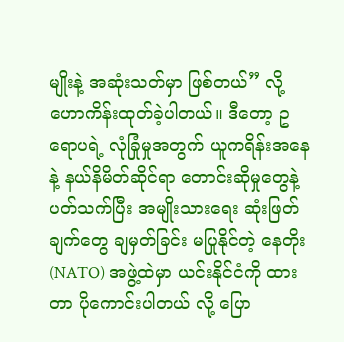မျိုးနဲ့ အဆုံးသတ်မှာ ဖြစ်တယ်” လို့ ဟောကိန်းထုတ်ခဲ့ပါတယ်။ ဒီတော့ ဥရောပရဲ့ လုံခြုံမှုအတွက် ယူကရိန်းအနေနဲ့ နယ်နိမိတ်ဆိုင်ရာ တောင်းဆိုမှုတွေနဲ့ ပတ်သက်ပြီး အမျိုးသားရေး ဆုံးဖြတ်ချက်တွေ ချမှတ်ခြင်း မပြုနိုင်တဲ့ နေတိုး (NATO) အဖွဲ့ထဲမှာ ယင်းနိုင်ငံကို ထားတာ ပိုကောင်းပါတယ် လို့ ပြော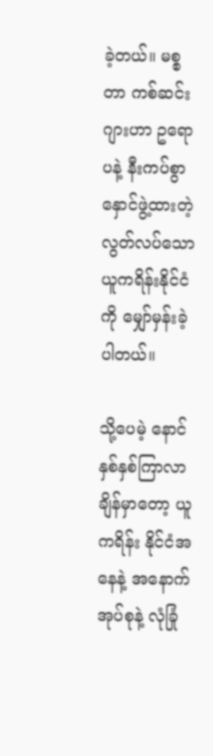ခဲ့တယ်။ မစ္စတာ ကစ်ဆင်းဂျားဟာ ဥရောပနဲ့ နီးကပ်စွာ နှောင်ဖွဲ့ထားတဲ့ လွတ်လပ်သော ယူကရိန်းနိုင်ငံကို မျှော်မှန်းခဲ့ပါတယ်။

သို့ပေမဲ့ နောင်နှစ်နှစ်ကြာလာချိန်မှာတော့ ယူကရိန်း နိုင်ငံအနေနဲ့ အနောက်အုပ်စုနဲ့ လုံခြုံ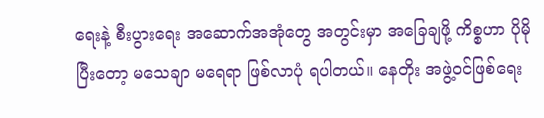ရေးနဲ့ စီးပွားရေး အဆောက်အအုံတွေ အတွင်းမှာ အခြေချဖို့ ကိစ္စဟာ ပိုမိုပြီးတော့ မသေချာ မရေရာ ဖြစ်လာပုံ ရပါတယ်။ နေတိုး အဖွဲ့ဝင်ဖြစ်ရေး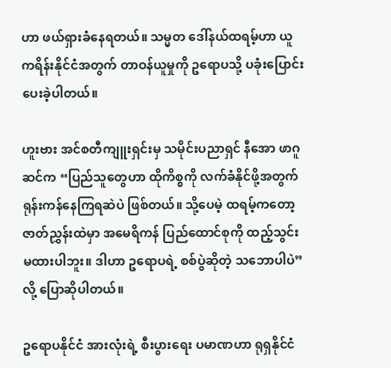ဟာ ဖယ်ရှားခံနေရတယ်။ သမ္မတ ဒေါ်နယ်ထရမ့်ဟာ ယူကရိန်းနိုင်ငံအတွက် တာဝန်ယူမှုကို ဥရောပသို့ ပခုံးပြောင်းပေးခဲ့ပါတယ်။

ဟူးဗား အင်စတီကျူးရှင်းမှ သမိုင်းပညာရှင် နီအော ဖာဂူဆင်က “ပြည်သူတွေဟာ ထိုကိစ္စကို လက်ခံနိုင်ဖို့အတွက် ရုန်းကန်နေကြရဆဲပဲ ဖြစ်တယ်။ သို့ပေမဲ့ ထရမ့်ကတော့ ဇာတ်ညွှန်းထဲမှာ အမေရိကန် ပြည်ထောင်စုကို ထည့်သွင်း မထားပါဘူး။ ဒါဟာ ဥရောပရဲ့ စစ်ပွဲဆိုတဲ့ သဘောပါပဲ” လို့ ပြောဆိုပါတယ်။

ဥရောပနိုင်ငံ အားလုံးရဲ့ စီးပွားရေး ပမာဏဟာ ရုရှနိုင်ငံ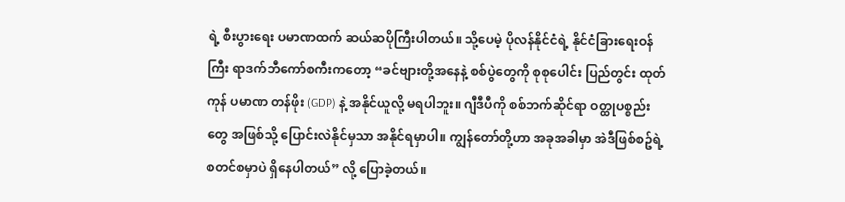ရဲ့ စီးပွားရေး ပမာဏထက် ဆယ်ဆပိုကြီးပါတယ်။ သို့ပေမဲ့ ပိုလန်နိုင်ငံရဲ့ နိုင်ငံခြားရေးဝန်ကြီး ရာဒက်ဘီကော်စကီးကတော့ “ခင်ဗျားတို့အနေနဲ့ စစ်ပွဲတွေကို စုစုပေါင်း ပြည်တွင်း ထုတ်ကုန် ပမာဏ တန်ဖိုး (GDP) နဲ့ အနိုင်ယူလို့ မရပါဘူး။ ဂျီဒီပီကို စစ်ဘက်ဆိုင်ရာ ဝတ္ထုပစ္စည်း တွေ အဖြစ်သို့ ပြောင်းလဲနိုင်မှသာ အနိုင်ရမှာပါ။ ကျွန်တော်တို့ဟာ အခုအခါမှာ အဲဒီဖြစ်စဥ်ရဲ့ စတင်စမှာပဲ ရှိနေပါတယ်” လို့ ပြောခဲ့တယ်။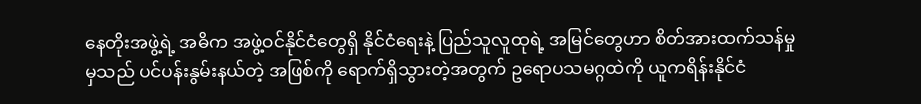နေတိုးအဖွဲ့ရဲ့ အဓိက အဖွဲ့ဝင်နိုင်ငံတွေရှိ နိုင်ငံရေးနဲ့ ပြည်သူလူထုရဲ့ အမြင်တွေဟာ စိတ်အားထက်သန်မှုမှသည် ပင်ပန်းနွမ်းနယ်တဲ့ အဖြစ်ကို ရောက်ရှိသွားတဲ့အတွက် ဥရောပသမဂ္ဂထဲကို ယူကရိန်းနိုင်ငံ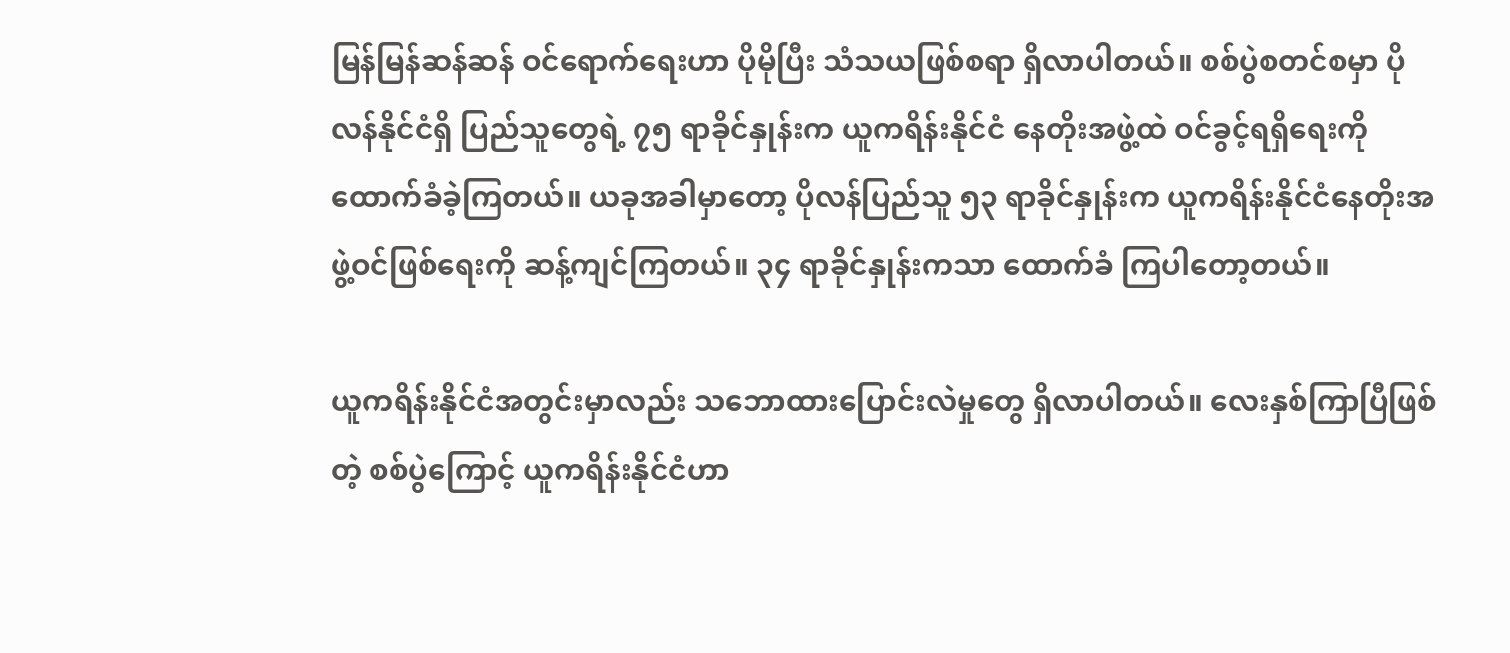မြန်မြန်ဆန်ဆန် ဝင်ရောက်ရေးဟာ ပိုမိုပြီး သံသယဖြစ်စရာ ရှိလာပါတယ်။ စစ်ပွဲစတင်စမှာ ပိုလန်နိုင်ငံရှိ ပြည်သူတွေရဲ့ ၇၅ ရာခိုင်နှုန်းက ယူကရိန်းနိုင်ငံ နေတိုးအဖွဲ့ထဲ ဝင်ခွင့်ရရှိရေးကို ထောက်ခံခဲ့ကြတယ်။ ယခုအခါမှာတော့ ပိုလန်ပြည်သူ ၅၃ ရာခိုင်နှုန်းက ယူကရိန်းနိုင်ငံနေတိုးအဖွဲ့ဝင်ဖြစ်ရေးကို ဆန့်ကျင်ကြတယ်။ ၃၄ ရာခိုင်နှုန်းကသာ ထောက်ခံ ကြပါတော့တယ်။

ယူကရိန်းနိုင်ငံအတွင်းမှာလည်း သဘောထားပြောင်းလဲမှုတွေ ရှိလာပါတယ်။ လေးနှစ်ကြာပြီဖြစ်တဲ့ စစ်ပွဲကြောင့် ယူကရိန်းနိုင်ငံဟာ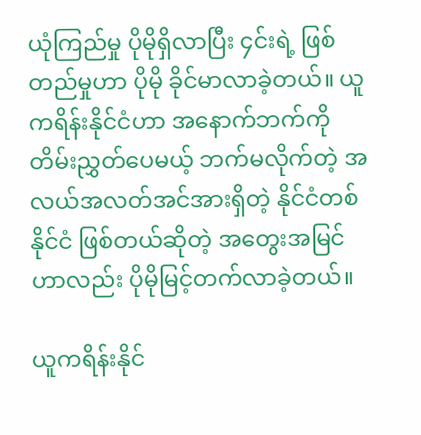ယုံကြည်မှု ပိုမိုရှိလာပြီး ၄င်းရဲ့ ဖြစ်တည်မှုဟာ ပိုမို ခိုင်မာလာခဲ့တယ်။ ယူကရိန်းနိုင်ငံဟာ အနောက်ဘက်ကို တိမ်းညွှတ်ပေမယ့် ဘက်မလိုက်တဲ့ အလယ်အလတ်အင်အားရှိတဲ့ နိုင်ငံတစ်နိုင်ငံ ဖြစ်တယ်ဆိုတဲ့ အတွေးအမြင်ဟာလည်း ပိုမိုမြင့်တက်လာခဲ့တယ်။

ယူကရိန်းနိုင်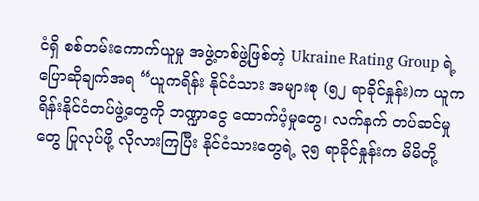ငံရှိ စစ်တမ်းကောက်ယူမှု အဖွဲ့တစ်ဖွဲ့ဖြစ်တဲ့ Ukraine Rating Group ရဲ့ ပြောဆိုချက်အရ “ယူကရိန်း နိုင်ငံသား အများစု (၅၂ ရာခိုင်နှုန်း)က ယူကရိန်းနိုင်ငံတပ်ဖွဲ့တွေကို ဘဏ္ဍာငွေ ထောက်ပံ့မှုတွေ၊ လက်နက် တပ်ဆင်မှုတွေ ပြုလုပ်ဖို့ လိုလားကြပြီး နိုင်ငံသားတွေရဲ့ ၃၅ ရာခိုင်နှုန်းက မိမိတို့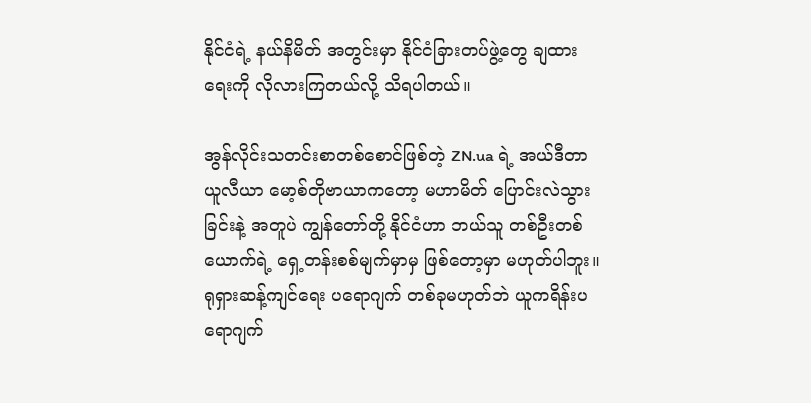နိုင်ငံရဲ့ နယ်နိမိတ် အတွင်းမှာ နိုင်ငံခြားတပ်ဖွဲ့တွေ ချထားရေးကို လိုလားကြတယ်လို့ သိရပါတယ်။

အွန်လိုင်းသတင်းစာတစ်စောင်ဖြစ်တဲ့ ZN.ua ရဲ့ အယ်ဒီတာ ယူလီယာ မော့စ်တိုဗာယာကတော့ မဟာမိတ် ပြောင်းလဲသွားခြင်းနဲ့ အတူပဲ ကျွန်တော်တို့ နိုင်ငံဟာ ဘယ်သူ တစ်ဦးတစ်ယောက်ရဲ့ ရှေ့တန်းစစ်မျက်မှာမှ ဖြစ်တော့မှာ မဟုတ်ပါဘူး။ ရုရှားဆန့်ကျင်ရေး ပရောဂျက် တစ်ခုမဟုတ်ဘဲ ယူကရိန်းပရောဂျက်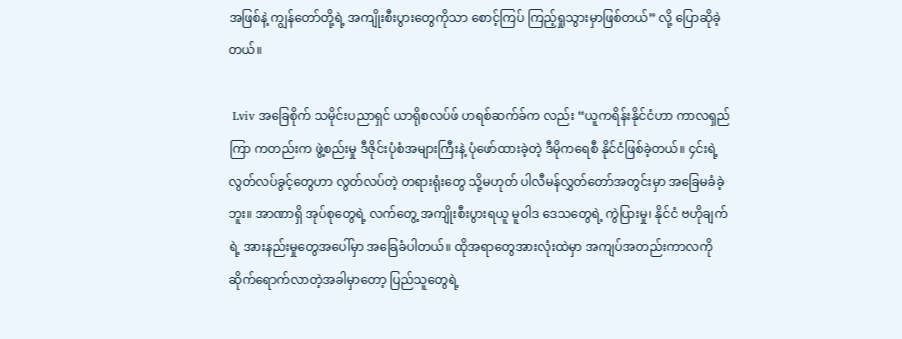အဖြစ်နဲ့ ကျွန်တော်တို့ရဲ့ အကျိုးစီးပွားတွေကိုသာ စောင့်ကြပ် ကြည့်ရှုသွားမှာဖြစ်တယ်” လို့ ပြောဆိုခဲ့တယ်။

 Lviv အခြေစိုက် သမိုင်းပညာရှင် ယာရိုစလပ်ဖ် ဟရစ်ဆက်ခ်က လည်း “ယူကရိန်းနိုင်ငံဟာ ကာလရှည်ကြာ ကတည်းက ဖွဲ့စည်းမှု ဒီဇိုင်းပုံစံအများကြီးနဲ့ ပုံဖော်ထားခဲ့တဲ့ ဒီမိုကရေစီ နိုင်ငံဖြစ်ခဲ့တယ်။ ၄င်းရဲ့ လွတ်လပ်ခွင့်တွေဟာ လွတ်လပ်တဲ့ တရားရုံးတွေ သို့မဟုတ် ပါလီမန်လွှတ်တော်အတွင်းမှာ အခြေမခံခဲ့ဘူး။ အာဏာရှိ အုပ်စုတွေရဲ့ လက်တွေ့ အကျိုးစီးပွားရယူ မူဝါဒ ဒေသတွေရဲ့ ကွဲပြားမှု၊ နိုင်ငံ ဗဟိုချက်ရဲ့ အားနည်းမှုတွေအပေါ်မှာ အခြေခံပါတယ်။ ထိုအရာတွေအားလုံးထဲမှာ အကျပ်အတည်းကာလကို ဆိုက်ရောက်လာတဲ့အခါမှာတော့ ပြည်သူတွေရဲ့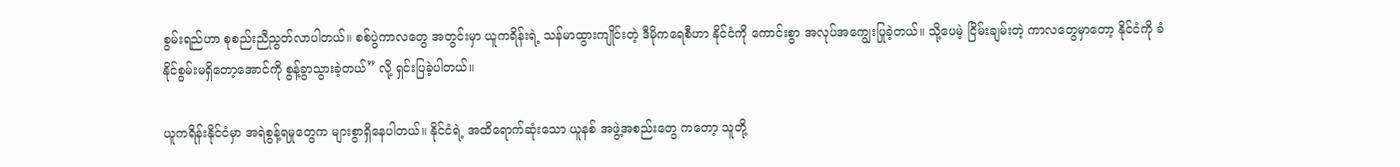စွမ်းရည်ဟာ စုစည်းညီညွတ်လာပါတယ်။ စစ်ပွဲကာလတွေ အတွင်းမှာ ယူကရိန်းရဲ့ သန်မာထွားကျိုင်းတဲ့ ဒီမိုကရေစီဟာ နိုင်ငံကို ကောင်းစွာ အလုပ်အကျွေးပြုခဲ့တယ်။ သို့ပေမဲ့ ငြိမ်းချမ်းတဲ့ ကာလတွေမှာတော့ နိုင်ငံကို ခံနိုင်စွမ်းမရှိတော့အောင်ကို စွန့်ခွာသွားခဲ့တယ်” လို့ ရှင်းပြခဲ့ပါတယ်။

ယူကရိန်းနိုင်ငံမှာ အရဲစွန့်ရမှုတွေက များစွာရှိနေပါတယ်။ နိုင်ငံရဲ့ အထိရောက်ဆုံးသော ယူနစ် အဖွဲ့အစည်းတွေ ကတော့ သူတို့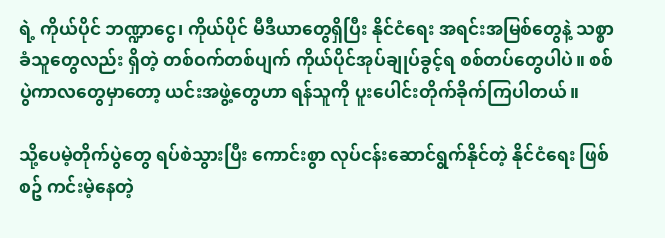ရဲ့ ကိုယ်ပိုင် ဘဏ္ဍာငွေ၊ ကိုယ်ပိုင် မီဒီယာတွေရှိပြီး နိုင်ငံရေး အရင်းအမြစ်တွေနဲ့ သစ္စာခံသူတွေလည်း ရှိတဲ့ တစ်ဝက်တစ်ပျက် ကိုယ်ပိုင်အုပ်ချုပ်ခွင့်ရ စစ်တပ်တွေပါပဲ။ စစ်ပွဲကာလတွေမှာတော့ ယင်းအဖွဲ့တွေဟာ ရန်သူကို ပူးပေါင်းတိုက်ခိုက်ကြပါတယ်။

သို့ပေမဲ့တိုက်ပွဲတွေ ရပ်စဲသွားပြီး ကောင်းစွာ လုပ်ငန်းဆောင်ရွက်နိုင်တဲ့ နိုင်ငံရေး ဖြစ်စဥ် ကင်းမဲ့နေတဲ့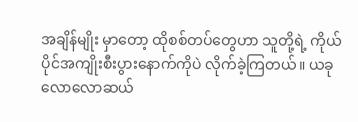အချိန်မျိုး မှာတော့ ထိုစစ်တပ်တွေဟာ သူတို့ရဲ့ ကိုယ်ပိုင်အကျိုးစီးပွားနောက်ကိုပဲ လိုက်ခဲ့ကြတယ်။ ယခုလောလောဆယ်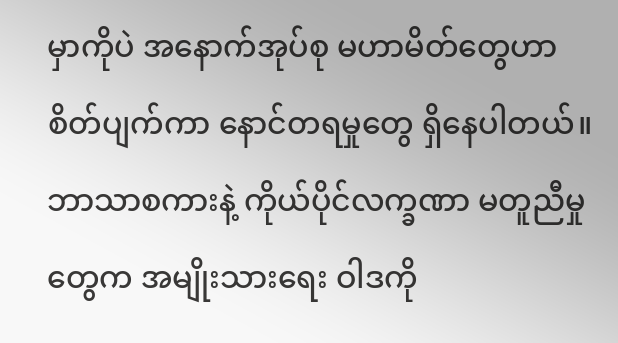မှာကိုပဲ အနောက်အုပ်စု မဟာမိတ်တွေဟာ စိတ်ပျက်ကာ နောင်တရမှုတွေ ရှိနေပါတယ်။ ဘာသာစကားနဲ့ ကိုယ်ပိုင်လက္ခဏာ မတူညီမှုတွေက အမျိုးသားရေး ဝါဒကို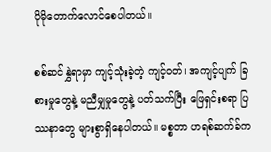ပိုမိုတောက်လောင်စေပါတယ်။

စစ်ဆင်နွှဲရာမှာ ကျင့်သုံးခဲ့တဲ့ ကျင့်ဝတ်၊ အကျင့်ပျက် ခြစားမှုတွေနဲ့ မညီမျှမှုတွေနဲ့ ပတ်သက်ပြီး ဖြေရှင်းစရာ ပြဿနာတွေ များစွာရှိနေပါတယ်။ မစ္စတာ ဟရစ်ဆက်ခ်က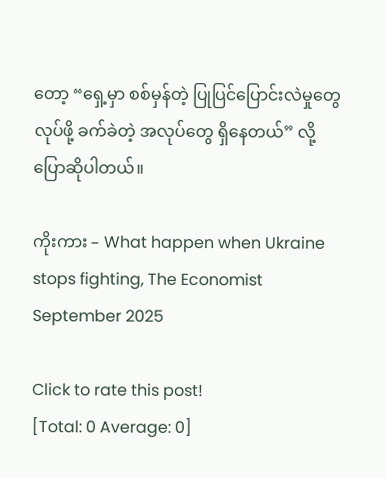တော့ “ရှေ့မှာ စစ်မှန်တဲ့ ပြုပြင်ပြောင်းလဲမှုတွေ လုပ်ဖို့ ခက်ခဲတဲ့ အလုပ်တွေ ရှိနေတယ်” လို့ ပြောဆိုပါတယ်။

ကိုးကား – What happen when Ukraine stops fighting, The Economist September 2025

Click to rate this post!
[Total: 0 Average: 0]